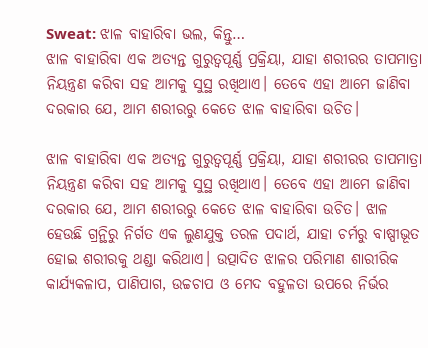Sweat: ଝାଳ ବାହାରିବା ଭଲ, କିନ୍ତୁ…
ଝାଳ ବାହାରିବା ଏକ ଅତ୍ୟନ୍ତ ଗୁରୁତ୍ୱପୂର୍ଣ୍ଣ ପ୍ରକ୍ରିୟା, ଯାହା ଶରୀରର ତାପମାତ୍ରା ନିୟନ୍ତ୍ରଣ କରିବା ସହ ଆମକୁ ସୁସ୍ଥ ରଖିଥାଏ। ତେବେ ଏହା ଆମେ ଜାଣିବା ଦରକାର ଯେ, ଆମ ଶରୀରରୁ କେତେ ଝାଳ ବାହାରିବା ଉଚିତ।

ଝାଳ ବାହାରିବା ଏକ ଅତ୍ୟନ୍ତ ଗୁରୁତ୍ୱପୂର୍ଣ୍ଣ ପ୍ରକ୍ରିୟା, ଯାହା ଶରୀରର ତାପମାତ୍ରା ନିୟନ୍ତ୍ରଣ କରିବା ସହ ଆମକୁ ସୁସ୍ଥ ରଖିଥାଏ। ତେବେ ଏହା ଆମେ ଜାଣିବା ଦରକାର ଯେ, ଆମ ଶରୀରରୁ କେତେ ଝାଳ ବାହାରିବା ଉଚିତ। ଝାଳ ହେଉଛି ଗ୍ରନ୍ଥିରୁ ନିର୍ଗତ ଏକ ଲୁଣଯୁକ୍ତ ତରଳ ପଦାର୍ଥ, ଯାହା ଚର୍ମରୁ ବାଷ୍ପୀଭୂତ ହୋଇ ଶରୀରକୁ ଥଣ୍ଡା କରିଥାଏ। ଉତ୍ପାଦିତ ଝାଳର ପରିମାଣ ଶାରୀରିକ କାର୍ଯ୍ୟକଳାପ, ପାଣିପାଗ, ଉଚ୍ଚଚାପ ଓ ମେଦ ବହୁଳତା ଉପରେ ନିର୍ଭର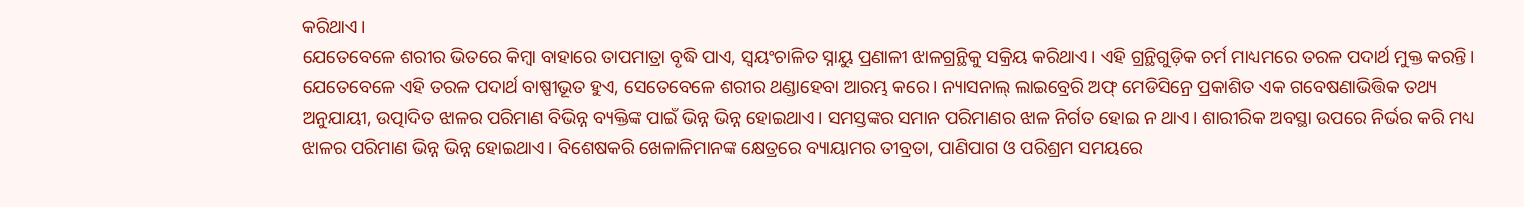କରିଥାଏ।
ଯେତେବେଳେ ଶରୀର ଭିତରେ କିମ୍ବା ବାହାରେ ତାପମାତ୍ରା ବୃଦ୍ଧି ପାଏ, ସ୍ୱୟଂଚାଳିତ ସ୍ନାୟୁ ପ୍ରଣାଳୀ ଝାଳଗ୍ରନ୍ଥିକୁ ସକ୍ରିୟ କରିଥାଏ। ଏହି ଗ୍ରନ୍ଥିଗୁଡ଼ିକ ଚର୍ମ ମାଧ୍ୟମରେ ତରଳ ପଦାର୍ଥ ମୁକ୍ତ କରନ୍ତି। ଯେତେବେଳେ ଏହି ତରଳ ପଦାର୍ଥ ବାଷ୍ପୀଭୂତ ହୁଏ, ସେତେବେଳେ ଶରୀର ଥଣ୍ଡାହେବା ଆରମ୍ଭ କରେ। ନ୍ୟାସନାଲ୍ ଲାଇବ୍ରେରି ଅଫ୍ ମେଡିସିନ୍ରେ ପ୍ରକାଶିତ ଏକ ଗବେଷଣାଭିତ୍ତିକ ତଥ୍ୟ ଅନୁଯାୟୀ, ଉତ୍ପାଦିତ ଝାଳର ପରିମାଣ ବିଭିନ୍ନ ବ୍ୟକ୍ତିଙ୍କ ପାଇଁ ଭିନ୍ନ ଭିନ୍ନ ହୋଇଥାଏ। ସମସ୍ତଙ୍କର ସମାନ ପରିମାଣର ଝାଳ ନିର୍ଗତ ହୋଇ ନ ଥାଏ। ଶାରୀରିକ ଅବସ୍ଥା ଉପରେ ନିର୍ଭର କରି ମଧ୍ୟ ଝାଳର ପରିମାଣ ଭିନ୍ନ ଭିନ୍ନ ହୋଇଥାଏ। ବିଶେଷକରି ଖେଳାଳିମାନଙ୍କ କ୍ଷେତ୍ରରେ ବ୍ୟାୟାମର ତୀବ୍ରତା, ପାଣିପାଗ ଓ ପରିଶ୍ରମ ସମୟରେ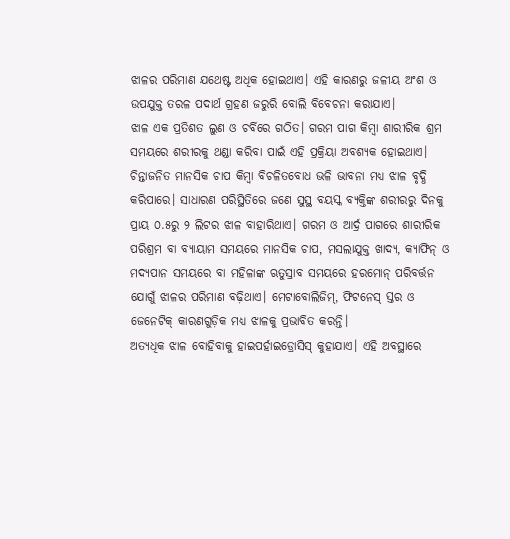ଝାଳର ପରିମାଣ ଯଥେଷ୍ଟ ଅଧିକ ହୋଇଥାଏ। ଏହି କାରଣରୁ ଜଳୀୟ ଅଂଶ ଓ ଉପଯୁକ୍ତ ତରଳ ପଦାର୍ଥ ଗ୍ରହଣ ଜରୁରି ବୋଲି ବିବେଚନା କରାଯାଏ।
ଝାଳ ଏକ ପ୍ରତିଶତ ଲୁଣ ଓ ଚର୍ବିରେ ଗଠିତ। ଗରମ ପାଗ କିମ୍ବା ଶାରୀରିକ ଶ୍ରମ ସମୟରେ ଶରୀରକୁ ଥଣ୍ଡା କରିବା ପାଇଁ ଏହି ପ୍ରକ୍ରିୟା ଅବଶ୍ୟକ ହୋଇଥାଏ। ଚିନ୍ତାଜନିତ ମାନସିକ ଚାପ କିମ୍ବା ବିଚଳିତବୋଧ ଭଳି ଭାବନା ମଧ୍ୟ ଝାଳ ବୃଦ୍ଧି କରିପାରେ। ସାଧାରଣ ପରିସ୍ଥିତିରେ ଜଣେ ସୁସ୍ଥ ବୟସ୍କ ବ୍ୟକ୍ତିଙ୍କ ଶରୀରରୁ ଦିନକୁ ପ୍ରାୟ ୦.୫ରୁ ୨ ଲିଟର ଝାଳ ବାହାରିଥାଏ। ଗରମ ଓ ଆର୍ଦ୍ର ପାଗରେ ଶାରୀରିକ ପରିଶ୍ରମ ବା ବ୍ୟାୟାମ ସମୟରେ ମାନସିକ ଚାପ, ମସଲାଯୁକ୍ତ ଖାଦ୍ୟ, କ୍ୟାଫିନ୍ ଓ ମଦ୍ୟପାନ ସମୟରେ ବା ମହିଳାଙ୍କ ଋତୁସ୍ରାବ ସମୟରେ ହରମୋନ୍ ପରିବର୍ତ୍ତନ ଯୋଗୁଁ ଝାଳର ପରିମାଣ ବଢ଼ିଥାଏ। ମେଟାବୋଲିଜିମ୍, ଫିଟନେସ୍ ସ୍ତର ଓ ଜେନେଟିକ୍ କାରଣଗୁଡ଼ିକ ମଧ୍ୟ ଝାଳକୁ ପ୍ରଭାବିତ କରନ୍ତି।
ଅତ୍ୟଧିକ ଝାଳ ବୋହିବାକୁ ହାଇପର୍ହାଇଡ୍ରୋସିସ୍ କୁହାଯାଏ। ଏହି ଅବସ୍ଥାରେ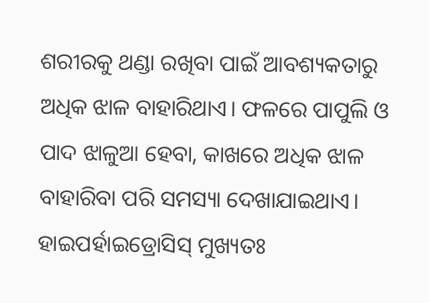ଶରୀରକୁ ଥଣ୍ଡା ରଖିବା ପାଇଁ ଆବଶ୍ୟକତାରୁ ଅଧିକ ଝାଳ ବାହାରିଥାଏ। ଫଳରେ ପାପୁଲି ଓ ପାଦ ଝାଳୁଆ ହେବା, କାଖରେ ଅଧିକ ଝାଳ ବାହାରିବା ପରି ସମସ୍ୟା ଦେଖାଯାଇଥାଏ। ହାଇପର୍ହାଇଡ୍ରୋସିସ୍ ମୁଖ୍ୟତଃ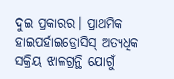ଦୁଇ ପ୍ରକାରର। ପ୍ରାଥମିକ ହାଇପର୍ହାଇଡ୍ରୋସିସ୍ ଅତ୍ୟଧିକ ସକ୍ରିୟ ଝାଳଗ୍ରନ୍ଥି ଯୋଗୁଁ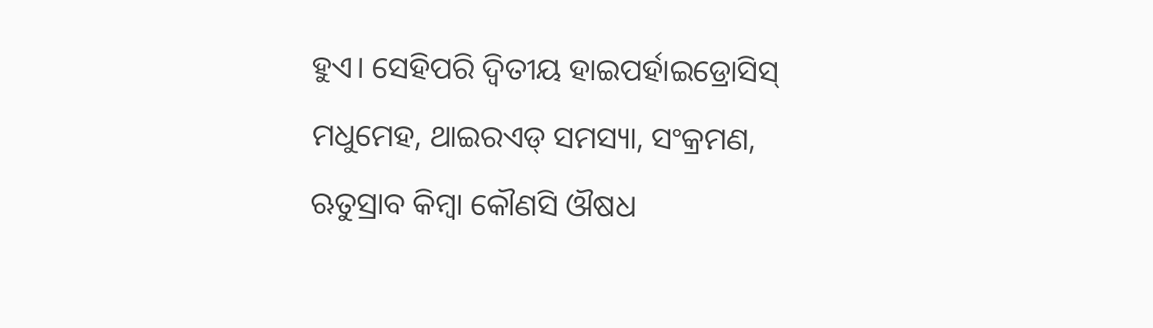ହୁଏ। ସେହିପରି ଦ୍ୱିତୀୟ ହାଇପର୍ହାଇଡ୍ରୋସିସ୍ ମଧୁମେହ, ଥାଇରଏଡ୍ ସମସ୍ୟା, ସଂକ୍ରମଣ, ଋତୁସ୍ରାବ କିମ୍ବା କୌଣସି ଔଷଧ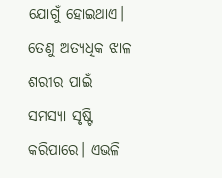ଯୋଗୁଁ ହୋଇଥାଏ। ତେଣୁ ଅତ୍ୟଧିକ ଝାଳ ଶରୀର ପାଇଁ ସମସ୍ୟା ସୃଷ୍ଟି କରିପାରେ। ଏଭଳି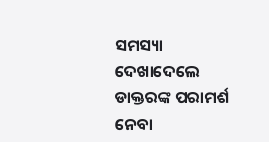ସମସ୍ୟା ଦେଖାଦେଲେ ଡାକ୍ତରଙ୍କ ପରାମର୍ଶ ନେବା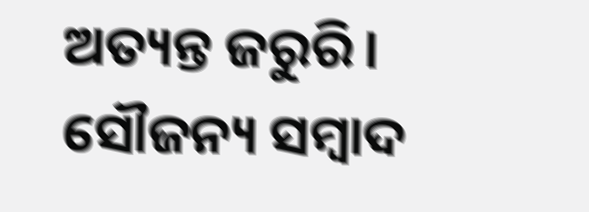ଅତ୍ୟନ୍ତ ଜରୁରି।
ସୌଜନ୍ୟ ସମ୍ବାଦ